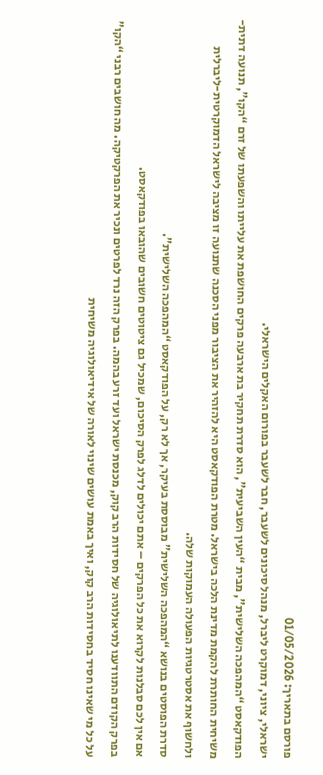פורסם בתאריך: 01/05/2026
ישראלי, ציוני, דמוקרט ליברל, מנהל סיכונים לשעבר, חבר לשעבר בפורום האקלים הישראלי.
הפודקאסט “המהפכה השלישית”, מבית “העין השביעית”, הוא סדרת תחקיר בת ארבעה פרקים החושפת את עלייתו והשפעתו של זרם “הקו”, תנועה דתית-משיחית החותרת להקמת מדינת הלכה בישראל. מטרת הפודקאסט היא להזהיר את הציבור מפני הסכנה שתנועה זו מציבה לישראל הדמוקרטית-ליברלית ולחשוף את אסטרטגיות הפעולה העמוקות שלה.
סדרת הפוסטים בנושא “המהפכה השלישית” מבוססת בעיקר, אך לא רק, על הפודקאסט “המהפכה השלישית”.
אם אין לכם סבלנות לקרוא את כל הפרקים – אתם יכולים לדלג לפרק הסיכום, שמכיל גם ציטוטים חשובים שהובאו בפודקאסט.
בפרק הקודם התוודענו לתיאולוגיה של חסידות הרב קוק, מכנסת ישראל ועד זרע בהמה. בפרק הזה נרד לפרטים ונכיר את הפרקטיקה. מה חושבים רבני “הקו” על כל מי שאינו חסיד בחסידות הרב קוק, ואיך באמת עושים שינוי לאורה של אידיאולוגיה משיחית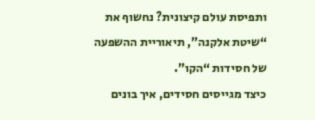ותפיסת עולם קיצונית? נחשוף את “שיטת אלקנה”, תיאוריית ההשפעה של חסידות “הקו”.
כיצד מגייסים חסידים, איך בונים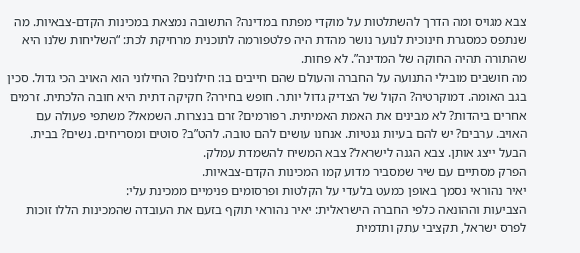צבא מגויס ומה הדרך להשתלטות על מוקדי מפתח במדינה? התשובה נמצאת במכינות הקדם-צבאיות. מה שנתפס כמסגרת חינוכית לנוער נושר מהדת היה פלטפורמה לתוכנית מרחיקת לכת: “השליחות שלנו היא שהתורה תהיה החוקה של המדינה”. לא פחות.
מה חושבים מובילי התנועה על החברה והעולם שהם חייבים בו: חילונים? החילוני הוא האויב הכי גדול. סכין בגב האומה. דמוקרטיה? הקול של הצדיק גדול יותר. חופש בחירה? חקיקה דתית היא חובה הלכתית. זרמים אחרים ביהדות? לא מבינים את האמת האמיתית. רפורמים? זרם בנצרות. השמאל? משתפי פעולה עם האויב. ערבים? יש להם בעיות גנטיות. אנחנו עושים להם טובה. להט”ב? סוטים ומסריחים. נשים? בבית. הבעל ייצג אותן. צבא הגנה לישראל? צבא המשיח להשמדת עמלק.
הפרק מסתיים עם שיר שמסביר מדוע קמו המכינות הקדם-צבאיות.
יאיר נהוראי נסמך באופן כמעט בלעדי על הקלטות ופרסומים פנימיים ממכינת עלי:
הצביעות וההונאה כלפי החברה הישראלית: יאיר נהוראי תוקף בזעם את העובדה שהמכינות הללו זוכות לפרס ישראל, תקציבי עתק ותדמית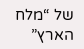של “מלח הארץ”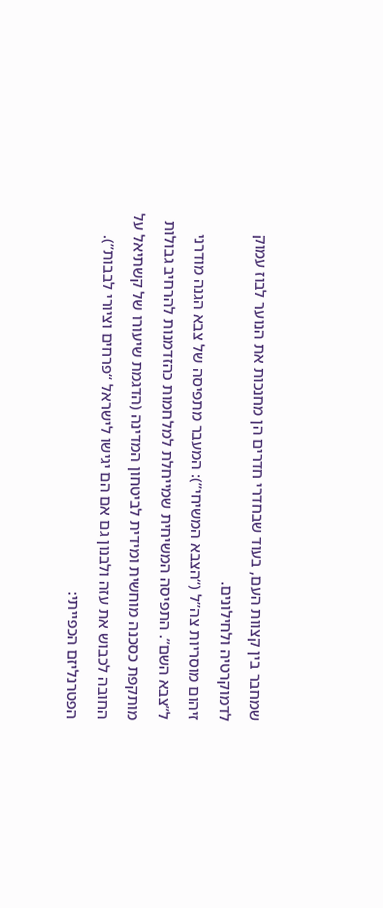שמחבר בין קצוות העם, בעוד שבחדרי חדרים הן מחנכות את הנוער לבוז עמוק לדמוקרטיה ולחילונים.
זיהום מוסריות צה”ל (“הצבא המשיחי”): המעבר מתפיסה של צבא הגנה מודרני ל”צבא השם”. התפיסה המשיחית שמייחלת למלחמות כהזדמנות להרחיב גבולות מותקפת כסכנה מוחשית ומידית לביטחון המדינה (הדגמת שיעורו של קשתיאל על החובה לכבוש את עזה ולבנון גם אם הם יגישו לישראל “פרחים וציורי לבבות”).
הפטרנליזם הכפייתי: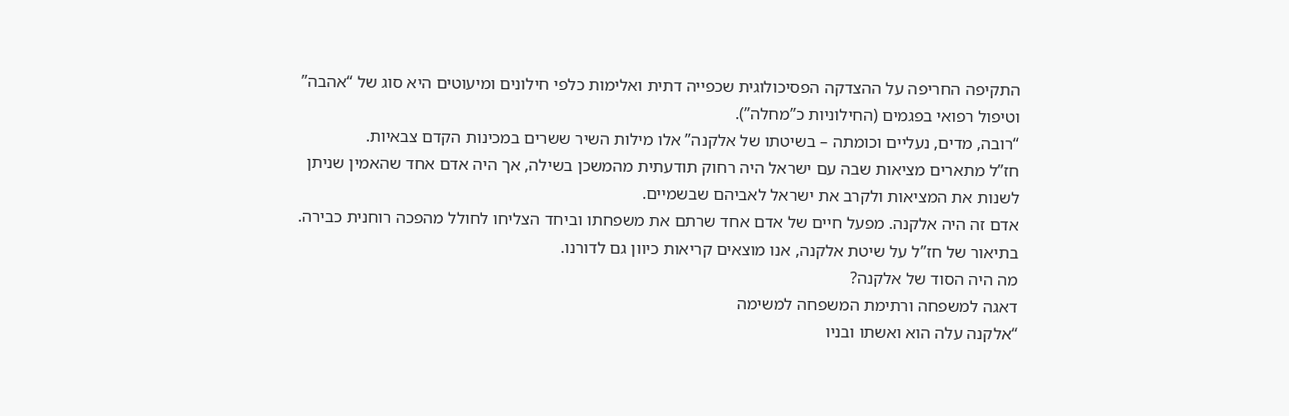התקיפה החריפה על ההצדקה הפסיכולוגית שכפייה דתית ואלימות כלפי חילונים ומיעוטים היא סוג של “אהבה” וטיפול רפואי בפגמים (החילוניות כ”מחלה”).
“רובה, מדים, נעליים וכומתה – בשיטתו של אלקנה” אלו מילות השיר ששרים במכינות הקדם צבאיות.
חז”ל מתארים מציאות שבה עם ישראל היה רחוק תודעתית מהמשכן בשילה, אך היה אדם אחד שהאמין שניתן לשנות את המציאות ולקרב את ישראל לאביהם שבשמיים.
אדם זה היה אלקנה. מפעל חיים של אדם אחד שרתם את משפחתו וביחד הצליחו לחולל מהפכה רוחנית כבירה. בתיאור של חז”ל על שיטת אלקנה, אנו מוצאים קריאות כיוון גם לדורנו.
מה היה הסוד של אלקנה?
דאגה למשפחה ורתימת המשפחה למשימה
“אלקנה עלה הוא ואשתו ובניו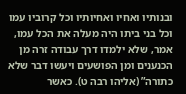ובנותיו ואחיו ואחיותיו וכל קרוביו עמו וכל בני ביתו היה מעלה את הכל עמו, אמר, שלא ילמדו דרך עבודה זרה מן הכנענים ומן הפושעים ויעשו דבר שלא כתורה” (אליהו רבה ט). כאשר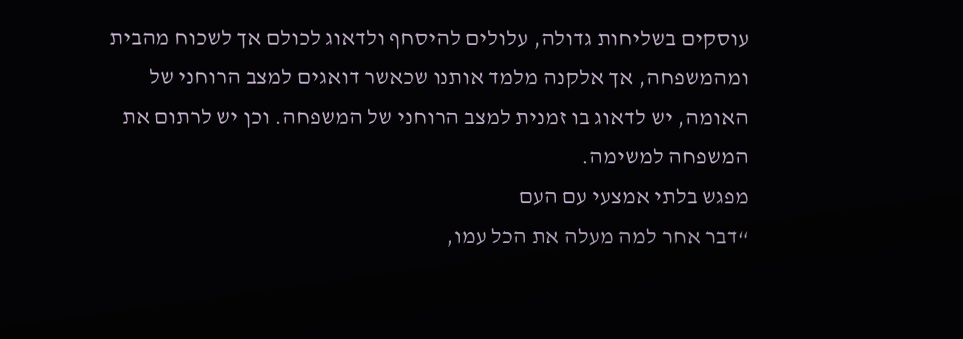עוסקים בשליחות גדולה, עלולים להיסחף ולדאוג לכולם אך לשכוח מהבית ומהמשפחה, אך אלקנה מלמד אותנו שכאשר דואגים למצב הרוחני של האומה, יש לדאוג בו זמנית למצב הרוחני של המשפחה. וכן יש לרתום את המשפחה למשימה.
מפגש בלתי אמצעי עם העם
“דבר אחר למה מעלה את הכל עמו,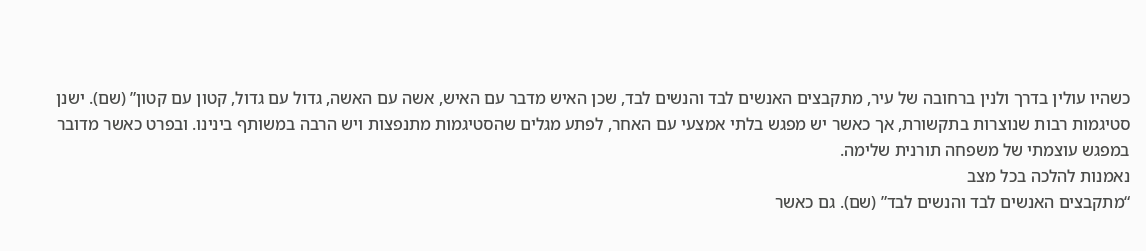כשהיו עולין בדרך ולנין ברחובה של עיר, מתקבצים האנשים לבד והנשים לבד, שכן האיש מדבר עם האיש, אשה עם האשה, גדול עם גדול, קטון עם קטון” (שם). ישנן סטיגמות רבות שנוצרות בתקשורת, אך כאשר יש מפגש בלתי אמצעי עם האחר, לפתע מגלים שהסטיגמות מתנפצות ויש הרבה במשותף בינינו. ובפרט כאשר מדובר במפגש עוצמתי של משפחה תורנית שלימה.
נאמנות להלכה בכל מצב
“מתקבצים האנשים לבד והנשים לבד” (שם). גם כאשר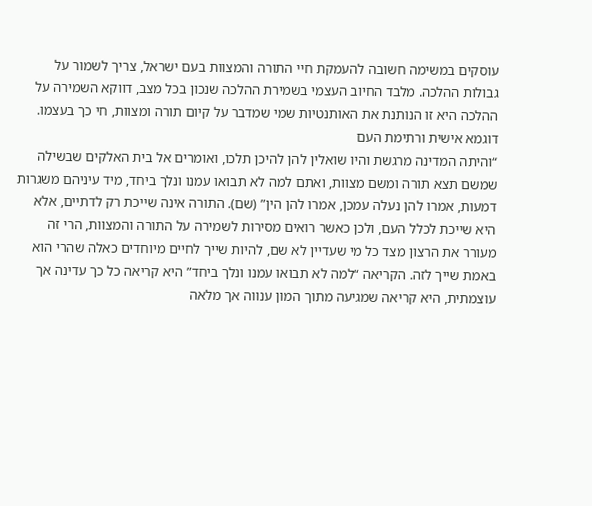עוסקים במשימה חשובה להעמקת חיי התורה והמצוות בעם ישראל, צריך לשמור על גבולות ההלכה. מלבד החיוב העצמי בשמירת ההלכה שנכון בכל מצב, דווקא השמירה על ההלכה היא זו הנותנת את האותנטיות שמי שמדבר על קיום תורה ומצוות, חי כך בעצמו.
דוגמא אישית ורתימת העם
“והיתה המדינה מרגשת והיו שואלין להן להיכן תלכו, ואומרים אל בית האלקים שבשילה שמשם תצא תורה ומשם מצוות, ואתם למה לא תבואו עמנו ונלך ביחד, מיד עיניהם משגרות דמעות, אמרו להן נעלה עמכן, אמרו להן הין” (שם). התורה אינה שייכת רק לדתיים, אלא היא שייכת לכלל העם, ולכן כאשר רואים מסירות לשמירה על התורה והמצוות, הרי זה מעורר את הרצון מצד כל מי שעדיין לא שם, להיות שייך לחיים מיוחדים כאלה שהרי הוא באמת שייך לזה. הקריאה “למה לא תבואו עמנו ונלך ביחד” היא קריאה כל כך עדינה אך עוצמתית, היא קריאה שמגיעה מתוך המון ענווה אך מלאה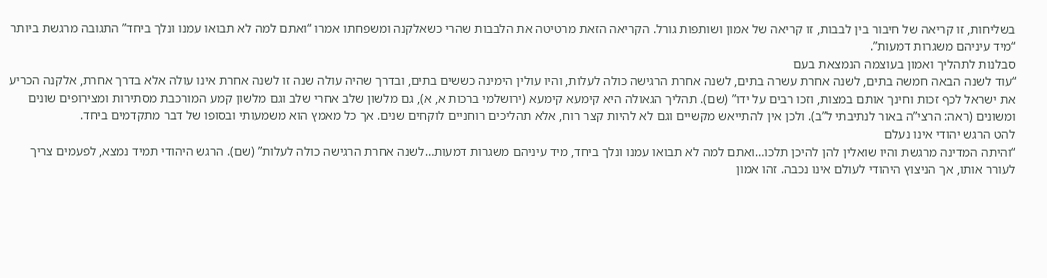בשליחות, זו קריאה של חיבור בין לבבות, זו קריאה של אמון ושותפות גורל. הקריאה הזאת מרטיטה את הלבבות שהרי כשאלקנה ומשפחתו אמרו “ואתם למה לא תבואו עמנו ונלך ביחד” התגובה מרגשת ביותר “מיד עיניהם משגרות דמעות”.
סבלנות לתהליך ואמון בעוצמה הנמצאת בעם
“עוד לשנה הבאה חמשה בתים, לשנה אחרת עשרה בתים, לשנה אחרת הרגישה כולה לעלות, והיו עולין הימינה כששים בתים, ובדרך שהיה עולה שנה זו לשנה אחרת אינו עולה אלא בדרך אחרת, אלקנה הכריע את ישראל לכף זכות וחינך אותם במצות, וזכו רבים על ידו” (שם). תהליך הגאולה היא קימעא קימעא (ירושלמי ברכות א, א), גם מלשון שלב אחרי שלב וגם מלשון קמע המורכבת מסתירות ומצירופים שונים ומשונים (ראה: הרצי”ה באור לנתיבתי ל”ב). ולכן אין להתייאש מקשיים וגם לא להיות קצר רוח, אלא תהליכים רוחניים לוקחים שנים. אך כל מאמץ הוא משמעותי ובסופו של דבר מתקדמים ביחד.
להט הרגש יהודי אינו נעלם
“והיתה המדינה מרגשת והיו שואלין להן להיכן תלכו…ואתם למה לא תבואו עמנו ונלך ביחד, מיד עיניהם משגרות דמעות…לשנה אחרת הרגישה כולה לעלות” (שם). הרגש היהודי תמיד נמצא, לפעמים צריך לעורר אותו, אך הניצוץ היהודי לעולם אינו נכבה. זהו אמון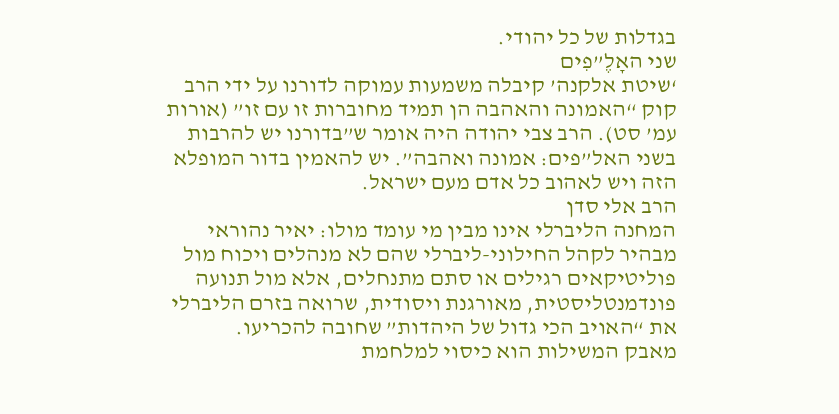בגדלות של כל יהודי.
שני האָלֶ”פִים
‘שיטת אלקנה’ קיבלה משמעות עמוקה לדורנו על ידי הרב קוק “האמונה והאהבה הן תמיד מחוברות זו עם זו” (אורות עמ’ סט). הרב צבי יהודה היה אומר ש”בדורנו יש להרבות בשני האל”פים: אמונה ואהבה”. יש להאמין בדור המופלא הזה ויש לאהוב כל אדם מעם ישראל.
הרב אלי סדן
המחנה הליברלי אינו מבין מי עומד מולו: יאיר נהוראי מבהיר לקהל החילוני-ליברלי שהם לא מנהלים ויכוח מול פוליטיקאים רגילים או סתם מתנחלים, אלא מול תנועה פונדמנטליסטית, מאורגנת ויסודית, שרואה בזרם הליברלי את “האויב הכי גדול של היהדות” שחובה להכריעו.
מאבק המשילות הוא כיסוי למלחמת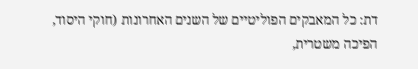דת: כל המאבקים הפוליטיים של השנים האחרונות (חוקי היסוד, הפיכה משטרית,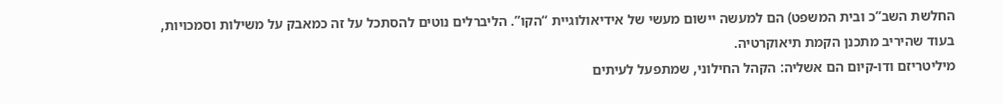החלשת השב”כ ובית המשפט) הם למעשה יישום מעשי של אידיאולוגיית “הקו”. הליברלים נוטים להסתכל על זה כמאבק על משילות וסמכויות, בעוד שהיריב מתכנן הקמת תיאוקרטיה.
מיליטריזם ודו-קיום הם אשליה: הקהל החילוני, שמתפעל לעיתים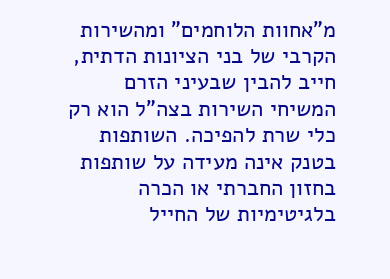מ”אחוות הלוחמים” ומהשירות הקרבי של בני הציונות הדתית, חייב להבין שבעיני הזרם המשיחי השירות בצה”ל הוא רק כלי שרת להפיכה. השותפות בטנק אינה מעידה על שותפות בחזון החברתי או הכרה בלגיטימיות של החייל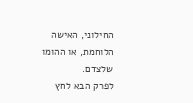החילוני, האישה הלוחמת, או ההומו שלצדם.
לפרק הבא לחץ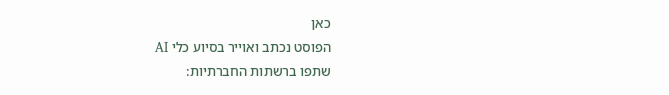כאן
הפוסט נכתב ואוייר בסיוע כלי AI
שתפו ברשתות החברתיות: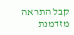קבל התראה מזדמנת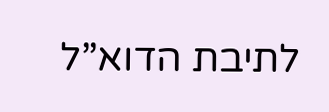לתיבת הדוא”ל